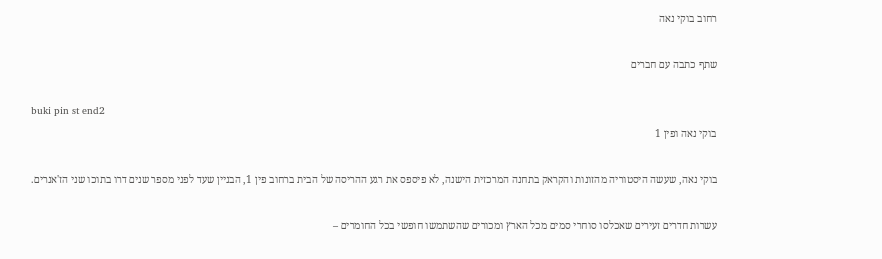רחוב בוקי נאה

שתף כתבה עם חברים

buki pin st end2
בוקי נאה ופין 1

בוקי נאה, שעשה היסטוריה מהזונות והקראק בתחנה המרכזית הישנה, לא פיספס את רגע ההריסה של הבית ברחוב פין 1, הבניין שעד לפני מספר שנים דרו בתוכו שני הז'אנרים.

עשרות חדרים זעירים שאכלסו סוחרי סמים מכל הארץ ומכורים שהשתמשו חופשי בכל החומרים –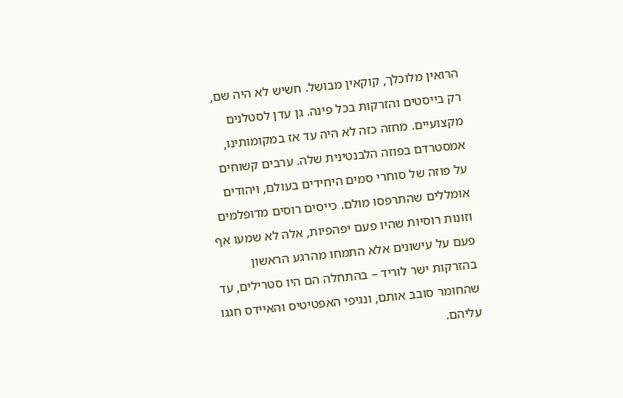הרואין מלוכלך, קוקאין מבושל. חשיש לא היה שם, רק בייסטים והזרקות בכל פינה. גן עדן לסטלנים מקצועיים. מחזה כזה לא היה עד אז במקומותינו, אמסטרדם בפוזה הלבנטינית שלה. ערבים קשוחים על פוזה של סוחרי סמים היחידים בעולם, ויהודים אומללים שהתרפסו מולם. כייסים רוסים מדופלמים וזונות רוסיות שהיו פעם יפהפיות, אלה לא שמעו אף פעם על עישונים אלא התמחו מהרגע הראשון בהזרקות ישר לוריד – בהתחלה הם היו סטרילים, עד שהחומר סובב אותם, ונגיפי האפטיטיס והאיידס חגגו עליהם.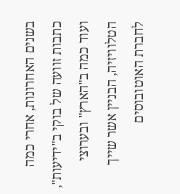בשנים האחרונות, אחרי כמה כתבות זוועה של בוקי ב"ידיעות", ועוד כמה ב"הארץ" ובערוצי הטלוויזיה, הבניין אשר שייך לחברת האוטובוסים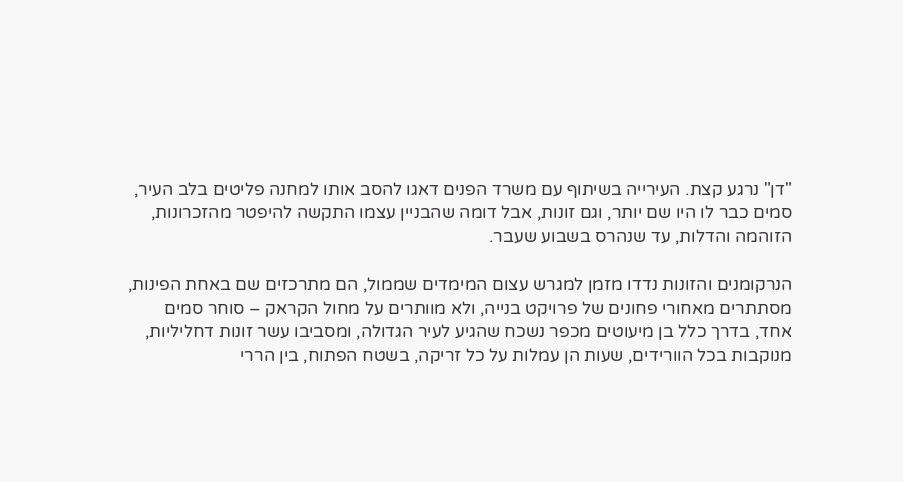"דן" נרגע קצת. העירייה בשיתוף עם משרד הפנים דאגו להסב אותו למחנה פליטים בלב העיר, סמים כבר לו היו שם יותר, וגם זונות, אבל דומה שהבניין עצמו התקשה להיפטר מהזכרונות, הזוהמה והדלות, עד שנהרס בשבוע שעבר.

הנרקומנים והזונות נדדו מזמן למגרש עצום המימדים שממול, הם מתרכזים שם באחת הפינות, מסתתרים מאחורי פחונים של פרויקט בנייה, ולא מוותרים על מחול הקראק – סוחר סמים אחד, בדרך כלל בן מיעוטים מכפר נשכח שהגיע לעיר הגדולה, ומסביבו עשר זונות דחליליות, מנוקבות בכל הוורידים, שעות הן עמלות על כל זריקה, בשטח הפתוח, בין הררי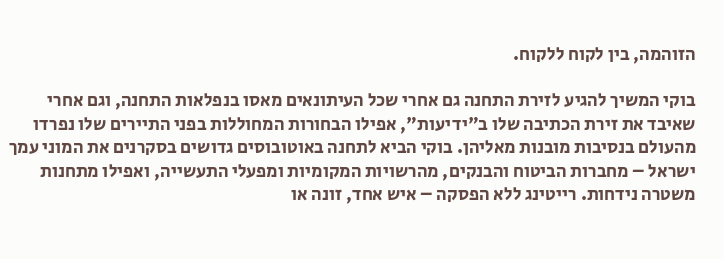הזוהמה, בין לקוח ללקוח.

בוקי המשיך להגיע לזירת התחנה גם אחרי שכל העיתונאים מאסו בנפלאות התחנה, וגם אחרי שאיבד את זירת הכתיבה שלו ב"ידיעות", אפילו הבחורות המחוללות בפני התיירים שלו נפרדו מהעולם בנסיבות מובנות מאליהן. בוקי הביא לתחנה באוטובוסים גדושים בסקרנים את המוני עמך ישראל – מחברות הביטוח והבנקים, מהרשויות המקומיות ומפעלי התעשייה, ואפילו מתחנות משטרה נידחות. רייטינג ללא הפסקה – איש אחד, זונה או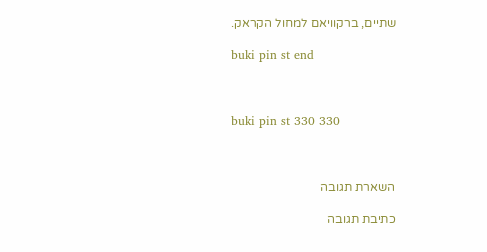שתיים, ברקוויאם למחול הקראק.

buki pin st end



buki pin st 330 330



השארת תגובה

כתיבת תגובה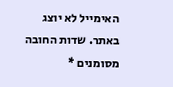האימייל לא יוצג באתר. שדות החובה מסומנים *